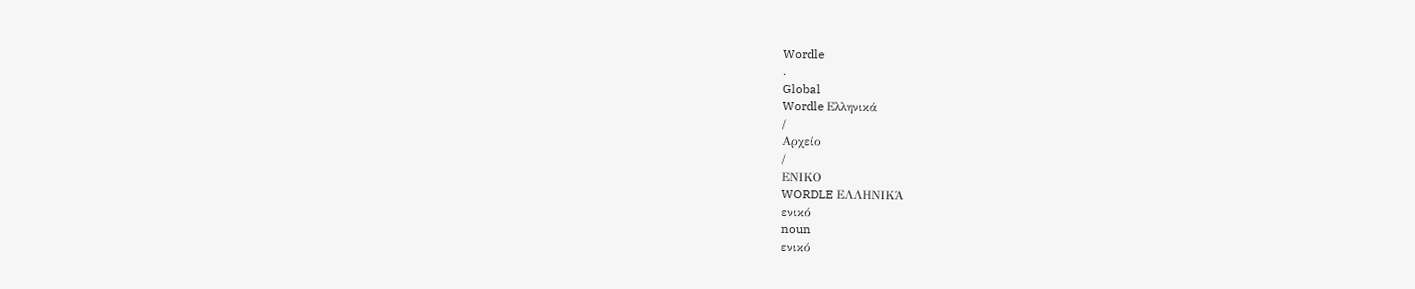Wordle
.
Global
Wordle Ελληνικά
/
Αρχείο
/
ΕΝΙΚΟ
WORDLE ΕΛΛΗΝΙΚΆ
ενικό
noun
ενικό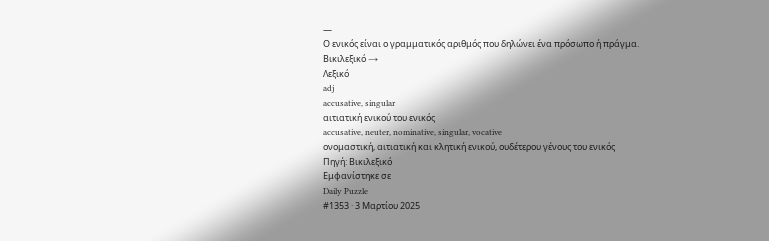—
Ο ενικός είναι ο γραμματικός αριθμός που δηλώνει ένα πρόσωπο ή πράγμα.
Βικιλεξικό →
Λεξικό
adj
accusative, singular
αιτιατική ενικού του ενικός
accusative, neuter, nominative, singular, vocative
ονομαστική, αιτιατική και κλητική ενικού, ουδέτερου γένους του ενικός
Πηγή: Βικιλεξικό
Εμφανίστηκε σε
Daily Puzzle
#1353 · 3 Μαρτίου 2025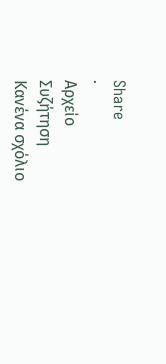Share
·
Αρχείο
Συζήτηση
Κανένα σχόλιο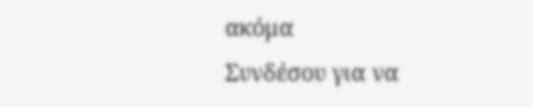ακόμα
Συνδέσου για να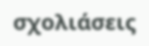σχολιάσεις